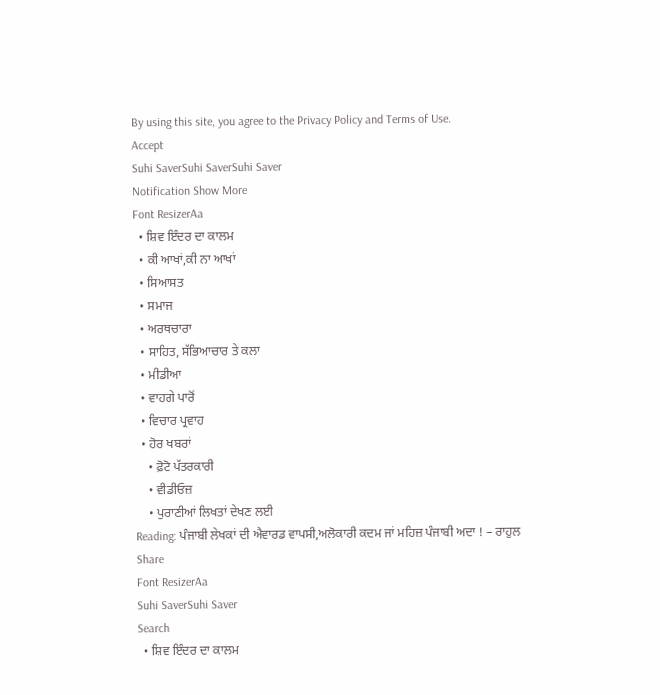By using this site, you agree to the Privacy Policy and Terms of Use.
Accept
Suhi SaverSuhi SaverSuhi Saver
Notification Show More
Font ResizerAa
  • ਸ਼ਿਵ ਇੰਦਰ ਦਾ ਕਾਲਮ
  • ਕੀ ਆਖਾਂ,ਕੀ ਨਾ ਆਖਾਂ
  • ਸਿਆਸਤ
  • ਸਮਾਜ
  • ਅਰਥਚਾਰਾ
  • ਸਾਹਿਤ, ਸੱਭਿਆਚਾਰ ਤੇ ਕਲਾ
  • ਮੀਡੀਆ
  • ਵਾਹਗੇ ਪਾਰੋਂ
  • ਵਿਚਾਰ ਪ੍ਰਵਾਹ
  • ਹੋਰ ਖਬਰਾਂ
    • ਫ਼ੋਟੋ ਪੱਤਰਕਾਰੀ
    • ਵੀਡੀਓਜ਼
    • ਪੁਰਾਣੀਆਂ ਲਿਖਤਾਂ ਦੇਖਣ ਲਈ
Reading: ਪੰਜਾਬੀ ਲੇਖਕਾਂ ਦੀ ਐਵਾਰਡ ਵਾਪਸੀ,ਅਲੋਕਾਰੀ ਕਦਮ ਜਾਂ ਮਹਿਜ਼ ਪੰਜਾਬੀ ਅਦਾ ! – ਰਾਹੁਲ
Share
Font ResizerAa
Suhi SaverSuhi Saver
Search
  • ਸ਼ਿਵ ਇੰਦਰ ਦਾ ਕਾਲਮ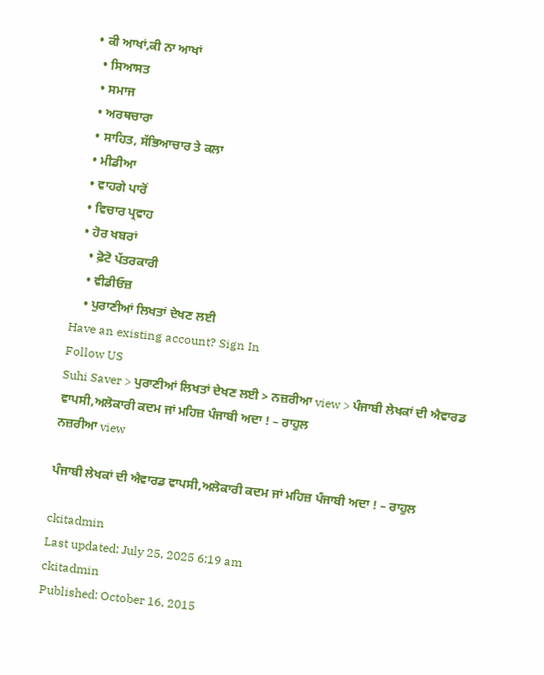• ਕੀ ਆਖਾਂ,ਕੀ ਨਾ ਆਖਾਂ
  • ਸਿਆਸਤ
  • ਸਮਾਜ
  • ਅਰਥਚਾਰਾ
  • ਸਾਹਿਤ, ਸੱਭਿਆਚਾਰ ਤੇ ਕਲਾ
  • ਮੀਡੀਆ
  • ਵਾਹਗੇ ਪਾਰੋਂ
  • ਵਿਚਾਰ ਪ੍ਰਵਾਹ
  • ਹੋਰ ਖਬਰਾਂ
    • ਫ਼ੋਟੋ ਪੱਤਰਕਾਰੀ
    • ਵੀਡੀਓਜ਼
    • ਪੁਰਾਣੀਆਂ ਲਿਖਤਾਂ ਦੇਖਣ ਲਈ
Have an existing account? Sign In
Follow US
Suhi Saver > ਪੁਰਾਣੀਆਂ ਲਿਖਤਾਂ ਦੇਖਣ ਲਈ > ਨਜ਼ਰੀਆ view > ਪੰਜਾਬੀ ਲੇਖਕਾਂ ਦੀ ਐਵਾਰਡ ਵਾਪਸੀ,ਅਲੋਕਾਰੀ ਕਦਮ ਜਾਂ ਮਹਿਜ਼ ਪੰਜਾਬੀ ਅਦਾ ! – ਰਾਹੁਲ
ਨਜ਼ਰੀਆ view

ਪੰਜਾਬੀ ਲੇਖਕਾਂ ਦੀ ਐਵਾਰਡ ਵਾਪਸੀ,ਅਲੋਕਾਰੀ ਕਦਮ ਜਾਂ ਮਹਿਜ਼ ਪੰਜਾਬੀ ਅਦਾ ! – ਰਾਹੁਲ

ckitadmin
Last updated: July 25, 2025 6:19 am
ckitadmin
Published: October 16, 2015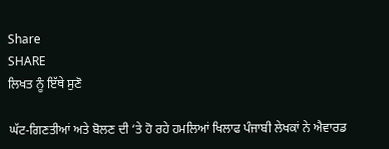Share
SHARE
ਲਿਖਤ ਨੂੰ ਇੱਥੇ ਸੁਣੋ

ਘੱਟ-ਗਿਣਤੀਆਂ ਅਤੇ ਬੋਲਣ ਦੀ ‘ਤੇ ਹੋ ਰਹੇ ਹਮਲਿਆਂ ਖਿਲਾਫ ਪੰਜਾਬੀ ਲੇਖਕਾਂ ਨੇ ਐਵਾਰਡ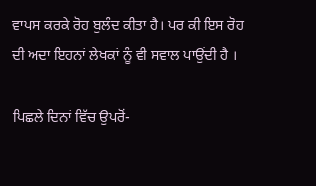ਵਾਪਸ ਕਰਕੇ ਰੋਹ ਬੁਲੰਦ ਕੀਤਾ ਹੈ। ਪਰ ਕੀ ਇਸ ਰੋਹ ਦੀ ਅਦਾ ਇਹਨਾਂ ਲੇਖਕਾਂ ਨੂੰ ਵੀ ਸਵਾਲ ਪਾਉਂਦੀ ਹੈ ।

ਪਿਛਲੇ ਦਿਨਾਂ ਵਿੱਚ ਉਪਰੋਂ-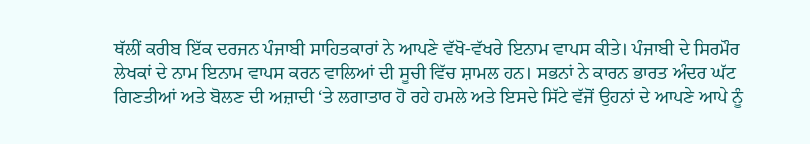ਥੱਲੀਂ ਕਰੀਬ ਇੱਕ ਦਰਜਨ ਪੰਜਾਬੀ ਸਾਹਿਤਕਾਰਾਂ ਨੇ ਆਪਣੇ ਵੱਖੋ-ਵੱਖਰੇ ਇਨਾਮ ਵਾਪਸ ਕੀਤੇ। ਪੰਜਾਬੀ ਦੇ ਸਿਰਮੌਰ ਲੇਖਕਾਂ ਦੇ ਨਾਮ ਇਨਾਮ ਵਾਪਸ ਕਰਨ ਵਾਲਿਆਂ ਦੀ ਸੂਚੀ ਵਿੱਚ ਸ਼ਾਮਲ ਹਨ। ਸਭਨਾਂ ਨੇ ਕਾਰਨ ਭਾਰਤ ਅੰਦਰ ਘੱਟ ਗਿਣਤੀਆਂ ਅਤੇ ਬੋਲਣ ਦੀ ਅਜ਼ਾਦੀ ‘ਤੇ ਲਗਾਤਾਰ ਹੋ ਰਹੇ ਹਮਲੇ ਅਤੇ ਇਸਦੇ ਸਿੱਟੇ ਵੱਜੋਂ ਉਹਨਾਂ ਦੇ ਆਪਣੇ ਆਪੇ ਨੂੰ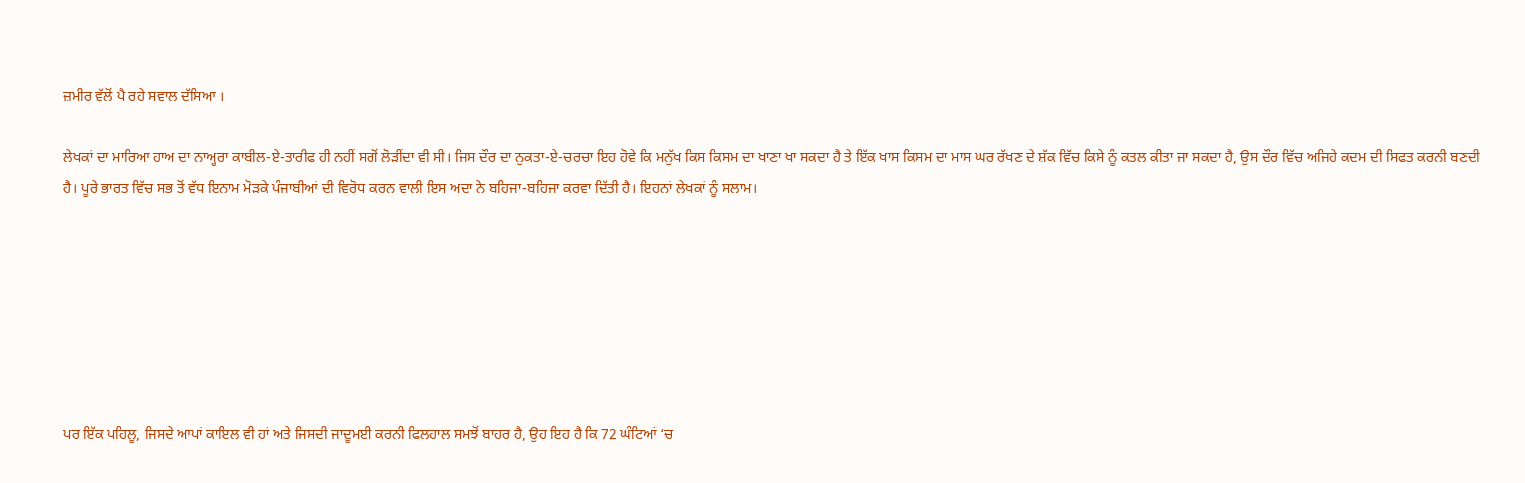ਜ਼ਮੀਰ ਵੱਲੋਂ ਪੈ ਰਹੇ ਸਵਾਲ ਦੱਸਿਆ ।

ਲੇਖਕਾਂ ਦਾ ਮਾਰਿਆ ਹਾਅ ਦਾ ਨਾਅ੍ਹਰਾ ਕਾਬੀਲ-ਏ-ਤਾਰੀਫ ਹੀ ਨਹੀਂ ਸਗੋਂ ਲੋੜੀਂਦਾ ਵੀ ਸੀ। ਜਿਸ ਦੌਰ ਦਾ ਨੁਕਤਾ-ਏ-ਚਰਚਾ ਇਹ ਹੋਵੇ ਕਿ ਮਨੁੱਖ ਕਿਸ ਕਿਸਮ ਦਾ ਖਾਣਾ ਖਾ ਸਕਦਾ ਹੈ ਤੇ ਇੱਕ ਖਾਸ ਕਿਸਮ ਦਾ ਮਾਸ ਘਰ ਰੱਖਣ ਦੇ ਸ਼ੱਕ ਵਿੱਚ ਕਿਸੇ ਨੂੰ ਕਤਲ ਕੀਤਾ ਜਾ ਸਕਦਾ ਹੈ, ਉਸ ਦੌਰ ਵਿੱਚ ਅਜਿਹੇ ਕਦਮ ਦੀ ਸਿਫਤ ਕਰਨੀ ਬਣਦੀ ਹੈ। ਪੂਰੇ ਭਾਰਤ ਵਿੱਚ ਸਭ ਤੋਂ ਵੱਧ ਇਨਾਮ ਮੋੜਕੇ ਪੰਜਾਬੀਆਂ ਦੀ ਵਿਰੋਧ ਕਰਨ ਵਾਲੀ ਇਸ ਅਦਾ ਨੇ ਬਹਿਜਾ-ਬਹਿਜਾ ਕਰਵਾ ਦਿੱਤੀ ਹੈ। ਇਹਨਾਂ ਲੇਖਕਾਂ ਨੂੰ ਸਲਾਮ।







ਪਰ ਇੱਕ ਪਹਿਲੂ, ਜਿਸਦੇ ਆਪਾਂ ਕਾਇਲ ਵੀ ਹਾਂ ਅਤੇ ਜਿਸਦੀ ਜਾਦੂਮਈ ਕਰਨੀ ਫਿਲਹਾਲ ਸਮਝੋਂ ਬਾਹਰ ਹੈ, ਉਹ ਇਹ ਹੈ ਕਿ 72 ਘੰਟਿਆਂ ‘ਚ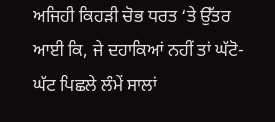ਅਜਿਹੀ ਕਿਹੜੀ ਚੋਭ ਧਰਤ ‘ਤੇ ਉੱਤਰ ਆਈ ਕਿ, ਜੇ ਦਹਾਕਿਆਂ ਨਹੀਂ ਤਾਂ ਘੱਟੋ-ਘੱਟ ਪਿਛਲੇ ਲੰਮੇਂ ਸਾਲਾਂ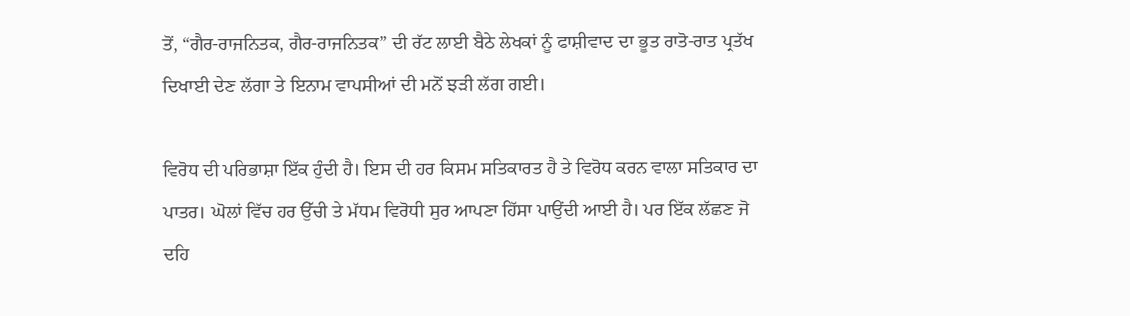ਤੋਂ, “ਗੈਰ-ਰਾਜਨਿਤਕ, ਗੈਰ-ਰਾਜਨਿਤਕ” ਦੀ ਰੱਟ ਲਾਈ ਬੈਠੇ ਲੇਖਕਾਂ ਨੂੰ ਫਾਸ਼ੀਵਾਦ ਦਾ ਭੂਤ ਰਾਤੋ-ਰਾਤ ਪ੍ਰਤੱਖ ਦਿਖਾਈ ਦੇਣ ਲੱਗਾ ਤੇ ਇਨਾਮ ਵਾਪਸੀਆਂ ਦੀ ਮਨੋਂ ਝੜੀ ਲੱਗ ਗਈ।

ਵਿਰੋਧ ਦੀ ਪਰਿਭਾਸ਼ਾ ਇੱਕ ਹੁੰਦੀ ਹੈ। ਇਸ ਦੀ ਹਰ ਕਿਸਮ ਸਤਿਕਾਰਤ ਹੈ ਤੇ ਵਿਰੋਧ ਕਰਨ ਵਾਲਾ ਸਤਿਕਾਰ ਦਾ ਪਾਤਰ। ਘੋਲਾਂ ਵਿੱਚ ਹਰ ਉੱਚੀ ਤੇ ਮੱਧਮ ਵਿਰੋਧੀ ਸੁਰ ਆਪਣਾ ਹਿੱਸਾ ਪਾਉਂਦੀ ਆਈ ਹੈ। ਪਰ ਇੱਕ ਲੱਛਣ ਜੋ ਦਹਿ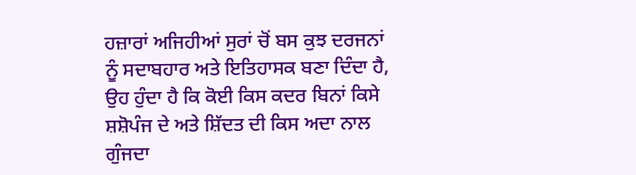ਹਜ਼ਾਰਾਂ ਅਜਿਹੀਆਂ ਸੁਰਾਂ ਚੋਂ ਬਸ ਕੁਝ ਦਰਜਨਾਂ ਨੂੰ ਸਦਾਬਹਾਰ ਅਤੇ ਇਤਿਹਾਸਕ ਬਣਾ ਦਿੰਦਾ ਹੈ, ਉਹ ਹੁੰਦਾ ਹੈ ਕਿ ਕੋਈ ਕਿਸ ਕਦਰ ਬਿਨਾਂ ਕਿਸੇ ਸ਼ਸ਼ੋਪੰਜ ਦੇ ਅਤੇ ਸ਼ਿੱਦਤ ਦੀ ਕਿਸ ਅਦਾ ਨਾਲ ਗੁੰਜਦਾ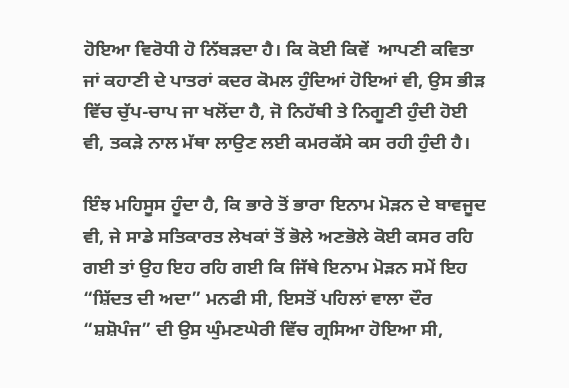ਹੋਇਆ ਵਿਰੋਧੀ ਹੋ ਨਿੱਬੜਦਾ ਹੈ। ਕਿ ਕੋਈ ਕਿਵੇਂ  ਆਪਣੀ ਕਵਿਤਾ ਜਾਂ ਕਹਾਣੀ ਦੇ ਪਾਤਰਾਂ ਕਦਰ ਕੋਮਲ ਹੁੰਦਿਆਂ ਹੋਇਆਂ ਵੀ, ਉਸ ਭੀੜ ਵਿੱਚ ਚੁੱਪ-ਚਾਪ ਜਾ ਖਲੋਂਦਾ ਹੈ, ਜੋ ਨਿਹੱਥੀ ਤੇ ਨਿਗੂਣੀ ਹੁੰਦੀ ਹੋਈ ਵੀ, ਤਕੜੇ ਨਾਲ ਮੱਥਾ ਲਾਉਣ ਲਈ ਕਮਰਕੱਸੇ ਕਸ ਰਹੀ ਹੁੰਦੀ ਹੈ।

ਇੰਝ ਮਹਿਸੂਸ ਹੂੰਦਾ ਹੈ, ਕਿ ਭਾਰੇ ਤੋਂ ਭਾਰਾ ਇਨਾਮ ਮੋੜਨ ਦੇ ਬਾਵਜੂਦ ਵੀ, ਜੇ ਸਾਡੇ ਸਤਿਕਾਰਤ ਲੇਖਕਾਂ ਤੋਂ ਭੋਲੇ ਅਣਭੋਲੇ ਕੋਈ ਕਸਰ ਰਹਿ ਗਈ ਤਾਂ ਉਹ ਇਹ ਰਹਿ ਗਈ ਕਿ ਜਿੱਥੇ ਇਨਾਮ ਮੋੜਨ ਸਮੇਂ ਇਹ “ਸ਼ਿੱਦਤ ਦੀ ਅਦਾ” ਮਨਫੀ ਸੀ, ਇਸਤੋਂ ਪਹਿਲਾਂ ਵਾਲਾ ਦੌਰ “ਸ਼ਸ਼ੋਪੰਜ” ਦੀ ਉਸ ਘੁੰਮਣਘੇਰੀ ਵਿੱਚ ਗ੍ਰਸਿਆ ਹੋਇਆ ਸੀ,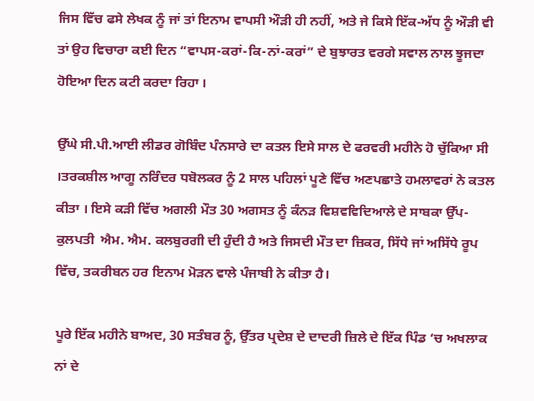ਜਿਸ ਵਿੱਚ ਫਸੇ ਲੇਖਕ ਨੂੰ ਜਾਂ ਤਾਂ ਇਨਾਮ ਵਾਪਸੀ ਔੜੀ ਹੀ ਨਹੀਂ, ਅਤੇ ਜੇ ਕਿਸੇ ਇੱਕ-ਅੱਧ ਨੂੰ ਔੜੀ ਵੀ ਤਾਂ ਉਹ ਵਿਚਾਰਾ ਕਈ ਦਿਨ “ਵਾਪਸ-ਕਰਾਂ-ਕਿ-ਨਾਂ-ਕਰਾਂ” ਦੇ ਬੁਝਾਰਤ ਵਰਗੇ ਸਵਾਲ ਨਾਲ ਝੂਜਦਾ ਹੋਇਆ ਦਿਨ ਕਟੀ ਕਰਦਾ ਰਿਹਾ ।

ਉੱਘੇ ਸੀ.ਪੀ.ਆਈ ਲੀਡਰ ਗੋਬਿੰਦ ਪੰਨਸਾਰੇ ਦਾ ਕਤਲ ਇਸੇ ਸਾਲ ਦੇ ਫਰਵਰੀ ਮਹੀਨੇ ਹੋ ਚੁੱਕਿਆ ਸੀ ।ਤਰਕਸ਼ੀਲ ਆਗੂ ਨਰਿੰਦਰ ਧਬੋਲਕਰ ਨੂੰ 2 ਸਾਲ ਪਹਿਲਾਂ ਪੂਣੇ ਵਿੱਚ ਅਣਪਛਾਤੇ ਹਮਲਾਵਰਾਂ ਨੇ ਕਤਲ ਕੀਤਾ । ਇਸੇ ਕੜੀ ਵਿੱਚ ਅਗਲੀ ਮੌਤ 30 ਅਗਸਤ ਨੂੰ ਕੰਨੜ ਵਿਸ਼ਵਵਿਦਿਆਲੇ ਦੇ ਸਾਬਕਾ ਉੱਪ-ਕੁਲਪਤੀ  ਐਮ. ਐਮ. ਕਲਬੁਰਗੀ ਦੀ ਹੁੰਦੀ ਹੈ ਅਤੇ ਜਿਸਦੀ ਮੌਤ ਦਾ ਜ਼ਿਕਰ, ਸਿੱਧੇ ਜਾਂ ਅਸਿੱਧੇ ਰੂਪ ਵਿੱਚ, ਤਕਰੀਬਨ ਹਰ ਇਨਾਮ ਮੋੜਨ ਵਾਲੇ ਪੰਜਾਬੀ ਨੇ ਕੀਤਾ ਹੈ।

ਪੂਰੇ ਇੱਕ ਮਹੀਨੇ ਬਾਅਦ, 30 ਸਤੰਬਰ ਨੂੰ, ਉੱਤਰ ਪ੍ਰਦੇਸ਼ ਦੇ ਦਾਦਰੀ ਜ਼ਿਲੇ ਦੇ ਇੱਕ ਪਿੰਡ ‘ਚ ਅਖਲਾਕ ਨਾਂ ਦੇ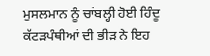ਮੁਸਲਮਾਨ ਨੂੰ ਚਾਂਬਲ੍ਹੀ ਹੋਈ ਹਿੰਦੂ ਕੱਟੜਪੰਥੀਆਂ ਦੀ ਭੀੜ ਨੇ ਇਹ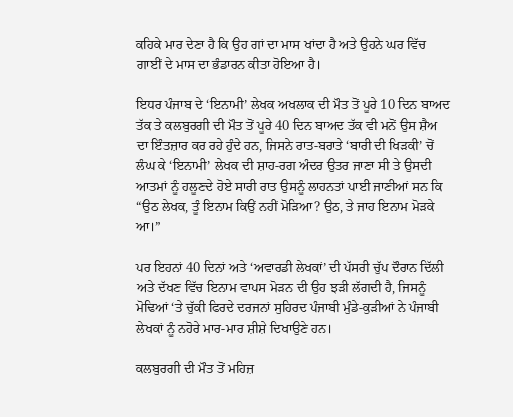ਕਹਿਕੇ ਮਾਰ ਦੇਣਾ ਹੈ ਕਿ ਉਹ ਗਾਂ ਦਾ ਮਾਸ ਖਾਂਦਾ ਹੈ ਅਤੇ ਉਹਨੇ ਘਰ ਵਿੱਚ ਗਾਈਂ ਦੇ ਮਾਸ ਦਾ ਭੰਡਾਰਨ ਕੀਤਾ ਹੋਇਆ ਹੈ।

ਇਧਰ ਪੰਜਾਬ ਦੇ ‘ਇਨਾਮੀ’ ਲੇਖਕ ਅਖਲਾਕ ਦੀ ਮੌਤ ਤੋਂ ਪੂਰੇ 10 ਦਿਨ ਬਾਅਦ ਤੱਕ ਤੇ ਕਲਬੁਰਗੀ ਦੀ ਮੌਤ ਤੋਂ ਪੂਰੇ 40 ਦਿਨ ਬਾਅਦ ਤੱਕ ਵੀ ਮਨੋਂ ਉਸ ਸ਼ੈਅ ਦਾ ਇੰਤਜ਼ਾਰ ਕਰ ਰਹੇ ਹੁੰਦੇ ਹਨ, ਜਿਸਨੇ ਰਾਤ-ਬਰਾਤੇ ‘ਬਾਰੀ ਦੀ ਖਿੜਕੀ’ ਚੋਂ ਲੰਘ ਕੇ ‘ਇਨਾਮੀ’ ਲੇਖਕ ਦੀ ਸ਼ਾਹ-ਰਗ ਅੰਦਰ ਉਤਰ ਜਾਣਾ ਸੀ ਤੇ ਉਸਦੀ ਆਤਮਾਂ ਨੂੰ ਹਲੂਣਦੇ ਹੋਏ ਸਾਰੀ ਰਾਤ ਉਸਨੂੰ ਲਾਹਨਤਾਂ ਪਾਈ ਜਾਣੀਆਂ ਸਨ ਕਿ “ਉਠ ਲੇਖਕ, ਤੂੰ ਇਨਾਮ ਕਿਉਂ ਨਹੀਂ ਮੋੜਿਆ? ਉਠ, ਤੇ ਜਾਹ ਇਨਾਮ ਮੋੜਕੇ ਆ।”

ਪਰ ਇਹਨਾਂ 40 ਦਿਨਾਂ ਅਤੇ ‘ਅਵਾਰਡੀ ਲੇਖਕਾਂ’ ਦੀ ਪੱਸਰੀ ਚੁੱਪ ਦੌਰਾਨ ਦਿੱਲੀ ਅਤੇ ਦੱਖਣ ਵਿੱਚ ਇਨਾਮ ਵਾਪਸ ਮੋੜਨ ਦੀ ਉਹ ਝੜੀ ਲੱਗਦੀ ਹੈ, ਜਿਸਨੂੰ ਮੋਢਿਆਂ ‘ਤੇ ਚੁੱਕੀ ਫਿਰਦੇ ਦਰਜਨਾਂ ਸੁਹਿਰਦ ਪੰਜਾਬੀ ਮੁੰਡੇ-ਕੁੜੀਆਂ ਨੇ ਪੰਜਾਬੀ ਲੇਖਕਾਂ ਨੂੰ ਨਹੋਰੇ ਮਾਰ-ਮਾਰ ਸ਼ੀਸ਼ੇ ਦਿਖਾਉਣੇ ਹਨ।

ਕਲਬੁਰਗੀ ਦੀ ਮੌਤ ਤੋਂ ਮਹਿਜ਼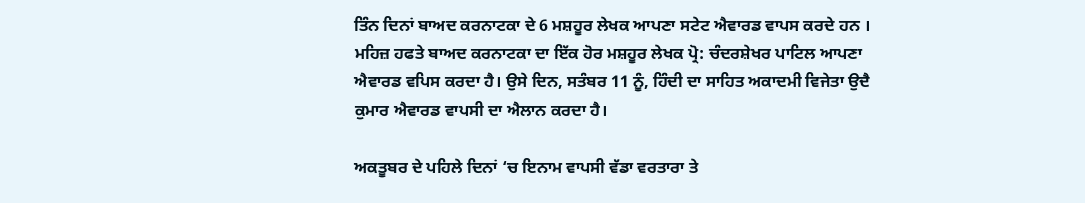ਤਿੰਨ ਦਿਨਾਂ ਬਾਅਦ ਕਰਨਾਟਕਾ ਦੇ 6 ਮਸ਼ਹੂਰ ਲੇਖਕ ਆਪਣਾ ਸਟੇਟ ਐਵਾਰਡ ਵਾਪਸ ਕਰਦੇ ਹਨ । ਮਹਿਜ਼ ਹਫਤੇ ਬਾਅਦ ਕਰਨਾਟਕਾ ਦਾ ਇੱਕ ਹੋਰ ਮਸ਼ਹੂਰ ਲੇਖਕ ਪ੍ਰੋ: ਚੰਦਰਸ਼ੇਖਰ ਪਾਟਿਲ ਆਪਣਾ ਐਵਾਰਡ ਵਪਿਸ ਕਰਦਾ ਹੈ। ਉਸੇ ਦਿਨ, ਸਤੰਬਰ 11 ਨੂੰ, ਹਿੰਦੀ ਦਾ ਸਾਹਿਤ ਅਕਾਦਮੀ ਵਿਜੇਤਾ ਉਦੈ ਕੁਮਾਰ ਐਵਾਰਡ ਵਾਪਸੀ ਦਾ ਐਲਾਨ ਕਰਦਾ ਹੈ।

ਅਕਤੂਬਰ ਦੇ ਪਹਿਲੇ ਦਿਨਾਂ ‘ਚ ਇਨਾਮ ਵਾਪਸੀ ਵੱਡਾ ਵਰਤਾਰਾ ਤੇ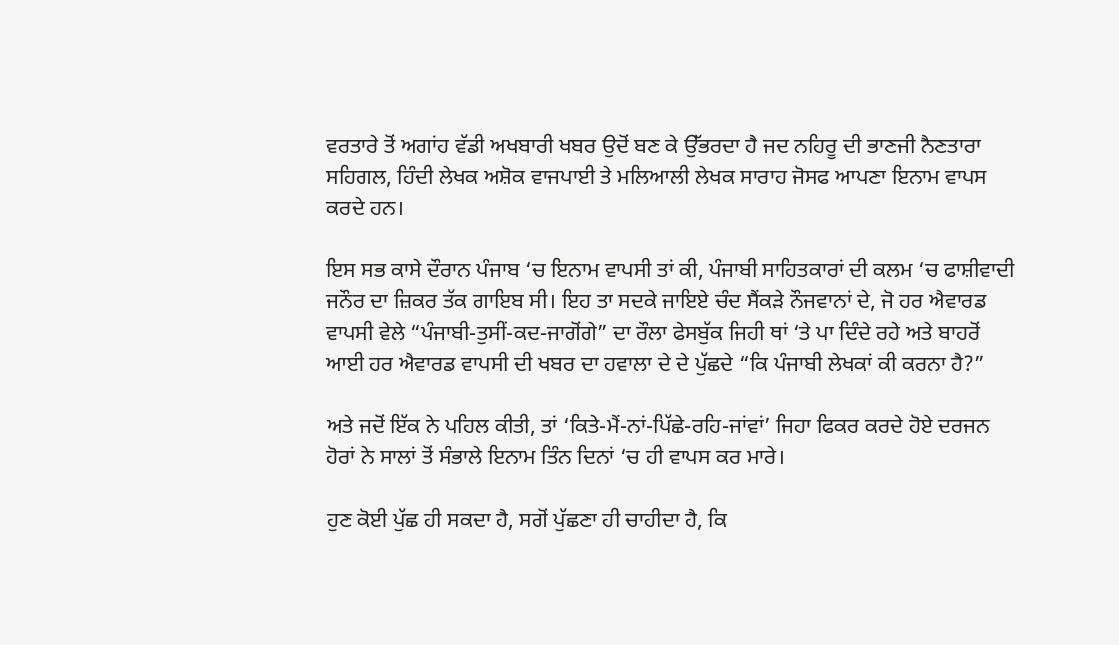ਵਰਤਾਰੇ ਤੋਂ ਅਗਾਂਹ ਵੱਡੀ ਅਖਬਾਰੀ ਖਬਰ ਉਦੋਂ ਬਣ ਕੇ ਉੱਭਰਦਾ ਹੈ ਜਦ ਨਹਿਰੂ ਦੀ ਭਾਣਜੀ ਨੈਣਤਾਰਾ ਸਹਿਗਲ, ਹਿੰਦੀ ਲੇਖਕ ਅਸ਼ੋਕ ਵਾਜਪਾਈ ਤੇ ਮਲਿਆਲੀ ਲੇਖਕ ਸਾਰਾਹ ਜੋਸਫ ਆਪਣਾ ਇਨਾਮ ਵਾਪਸ ਕਰਦੇ ਹਨ।

ਇਸ ਸਭ ਕਾਸੇ ਦੌਰਾਨ ਪੰਜਾਬ ‘ਚ ਇਨਾਮ ਵਾਪਸੀ ਤਾਂ ਕੀ, ਪੰਜਾਬੀ ਸਾਹਿਤਕਾਰਾਂ ਦੀ ਕਲਮ ‘ਚ ਫਾਸ਼ੀਵਾਦੀ ਜਨੌਰ ਦਾ ਜ਼ਿਕਰ ਤੱਕ ਗਾਇਬ ਸੀ। ਇਹ ਤਾ ਸਦਕੇ ਜਾਇਏ ਚੰਦ ਸੈਂਕੜੇ ਨੌਜਵਾਨਾਂ ਦੇ, ਜੋ ਹਰ ਐਵਾਰਡ ਵਾਪਸੀ ਵੇਲੇ “ਪੰਜਾਬੀ-ਤੁਸੀਂ-ਕਦ-ਜਾਗੋਂਗੇ” ਦਾ ਰੌਲਾ ਫੇਸਬੁੱਕ ਜਿਹੀ ਥਾਂ ‘ਤੇ ਪਾ ਦਿੰਦੇ ਰਹੇ ਅਤੇ ਬਾਹਰੋਂ ਆਈ ਹਰ ਐਵਾਰਡ ਵਾਪਸੀ ਦੀ ਖਬਰ ਦਾ ਹਵਾਲਾ ਦੇ ਦੇ ਪੁੱਛਦੇ “ਕਿ ਪੰਜਾਬੀ ਲੇਖਕਾਂ ਕੀ ਕਰਨਾ ਹੈ?”

ਅਤੇ ਜਦੋਂ ਇੱਕ ਨੇ ਪਹਿਲ ਕੀਤੀ, ਤਾਂ ‘ਕਿਤੇ-ਮੈਂ-ਨਾਂ-ਪਿੱਛੇ-ਰਹਿ-ਜਾਂਵਾਂ’ ਜਿਹਾ ਫਿਕਰ ਕਰਦੇ ਹੋਏ ਦਰਜਨ ਹੋਰਾਂ ਨੇ ਸਾਲਾਂ ਤੋਂ ਸੰਭਾਲੇ ਇਨਾਮ ਤਿੰਨ ਦਿਨਾਂ ‘ਚ ਹੀ ਵਾਪਸ ਕਰ ਮਾਰੇ।

ਹੁਣ ਕੋਈ ਪੁੱਛ ਹੀ ਸਕਦਾ ਹੈ, ਸਗੋਂ ਪੁੱਛਣਾ ਹੀ ਚਾਹੀਦਾ ਹੈ, ਕਿ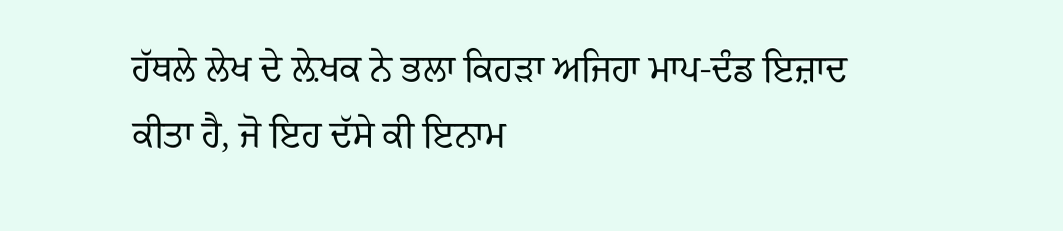ਹੱਥਲੇ ਲੇਖ ਦੇ ਲ਼ੇਖਕ ਨੇ ਭਲਾ ਕਿਹੜਾ ਅਜਿਹਾ ਮਾਪ-ਦੰਡ ਇਜ਼ਾਦ ਕੀਤਾ ਹੈ, ਜੋ ਇਹ ਦੱਸੇ ਕੀ ਇਨਾਮ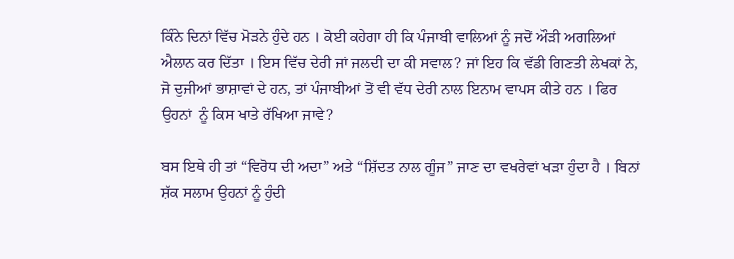ਕਿੰਨੇ ਦਿਨਾਂ ਵਿੱਚ ਮੋੜਨੇ ਹੁੰਦੇ ਹਨ । ਕੋਈ ਕਹੇਗਾ ਹੀ ਕਿ ਪੰਜਾਬੀ ਵਾਲਿਆਂ ਨੂੰ ਜਦੋਂ ਔੜੀ ਅਗਲਿਆਂ ਐਲਾਨ ਕਰ ਦਿੱਤਾ । ਇਸ ਵਿੱਚ ਦੇਰੀ ਜਾਂ ਜਲਦੀ ਦਾ ਕੀ ਸਵਾਲ? ਜਾਂ ਇਹ ਕਿ ਵੱਡੀ ਗਿਣਤੀ ਲੇਖਕਾਂ ਨੇ, ਜੋ ਦੁਜੀਆਂ ਭਾਸ਼ਾਵਾਂ ਦੇ ਹਨ, ਤਾਂ ਪੰਜਾਬੀਆਂ ਤੋਂ ਵੀ ਵੱਧ ਦੇਰੀ ਨਾਲ ਇਨਾਮ ਵਾਪਸ ਕੀਤੇ ਹਨ । ਫਿਰ ਉਹਨਾਂ  ਨੂੰ ਕਿਸ ਖਾਤੇ ਰੱਖਿਆ ਜਾਵੇ?

ਬਸ ਇਥੇ ਹੀ ਤਾਂ “ਵਿਰੋਧ ਦੀ ਅਦਾ” ਅਤੇ “ਸ਼ਿੱਦਤ ਨਾਲ ਗੂੰਜ” ਜਾਣ ਦਾ ਵਖਰੇਵਾਂ ਖੜਾ ਹੁੰਦਾ ਹੈ । ਬਿਨਾਂ ਸ਼ੱਕ ਸਲਾਮ ਉਹਨਾਂ ਨੂੰ ਹੁੰਦੀ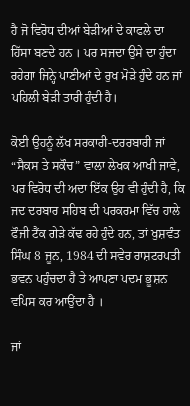ਹੈ ਜੋ ਵਿਰੋਧ ਦੀਆਂ ਬੇੜੀਆਂ ਦੇ ਕਾਫਲੇ ਦਾ ਹਿੱਸਾ ਬਣਦੇ ਹਨ । ਪਰ ਸਜਦਾ ਉਸੇ ਦਾ ਹੁੰਦਾ ਰਹੇਗਾ ਜਿਨ੍ਹੇ ਪਾਣੀਆਂ ਦੇ ਰੁਖ ਮੋੜੇ ਹੁੰਦੇ ਹਨ ਜਾਂ ਪਹਿਲੀ ਬੇੜੀ ਤਾਰੀ ਹੁੰਦੀ ਹੈ।

ਕੋਈ ਉਹਨੂੰ ਲੱਖ ਸਰਕਾਰੀ-ਦਰਰਬਾਰੀ ਜਾਂ “ਸੈਕਸ ਤੇ ਸਕੌਚ” ਵਾਲਾ ਲੇਖਕ ਆਖੀ ਜਾਵੇ, ਪਰ ਵਿਰੋਧ ਦੀ ਅਦਾ ਇੱਕ ਉਹ ਵੀ ਹੁੰਦੀ ਹੈ, ਕਿ ਜਦ ਦਰਬਾਰ ਸਹਿਬ ਦੀ ਪਰਕਰਮਾ ਵਿੱਚ ਹਾਲੇ ਫੌਜੀ ਟੈਂਕ ਗੇੜੇ ਕੱਢ ਰਹੇ ਹੁੰਦੇ ਹਨ, ਤਾਂ ਖੁਸ਼ਵੰਤ ਸਿੰਘ 8 ਜੂਨ, 1984 ਦੀ ਸਵੇਰ ਰਾਸ਼ਟਰਪਤੀ ਭਵਨ ਪਹੁੰਚਦਾ ਹੈ ਤੇ ਆਪਣਾ ਪਦਮ ਭੂਸ਼ਨ ਵਪਿਸ ਕਰ ਆਉਂਦਾ ਹੈ ।

ਜਾਂ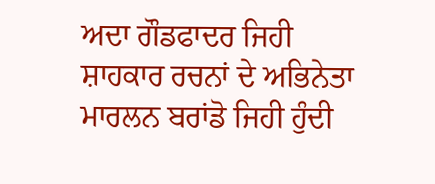ਅਦਾ ਗੌਡਫਾਦਰ ਜਿਹੀ ਸ਼ਾਹਕਾਰ ਰਚਨਾਂ ਦੇ ਅਭਿਨੇਤਾ ਮਾਰਲਨ ਬਰਾਂਡੋ ਜਿਹੀ ਹੁੰਦੀ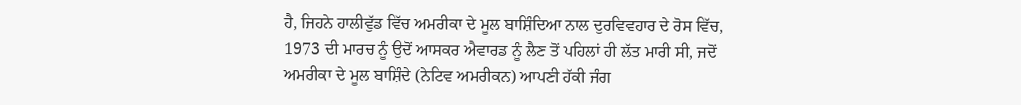ਹੈ, ਜਿਹਨੇ ਹਾਲੀਵੁੱਡ ਵਿੱਚ ਅਮਰੀਕਾ ਦੇ ਮੂਲ ਬਾਸ਼ਿੰਦਿਆ ਨਾਲ ਦੁਰਵਿਵਹਾਰ ਦੇ ਰੋਸ ਵਿੱਚ, 1973 ਦੀ ਮਾਰਚ ਨੂੰ ਉਦੋਂ ਆਸਕਰ ਐਵਾਰਡ ਨੂੰ ਲੈਣ ਤੋਂ ਪਹਿਲਾਂ ਹੀ ਲੱਤ ਮਾਰੀ ਸੀ, ਜਦੋਂ ਅਮਰੀਕਾ ਦੇ ਮੂਲ ਬਾਸ਼ਿੰਦੇ (ਨੇਟਿਵ ਅਮਰੀਕਨ) ਆਪਣੀ ਹੱਕੀ ਜੰਗ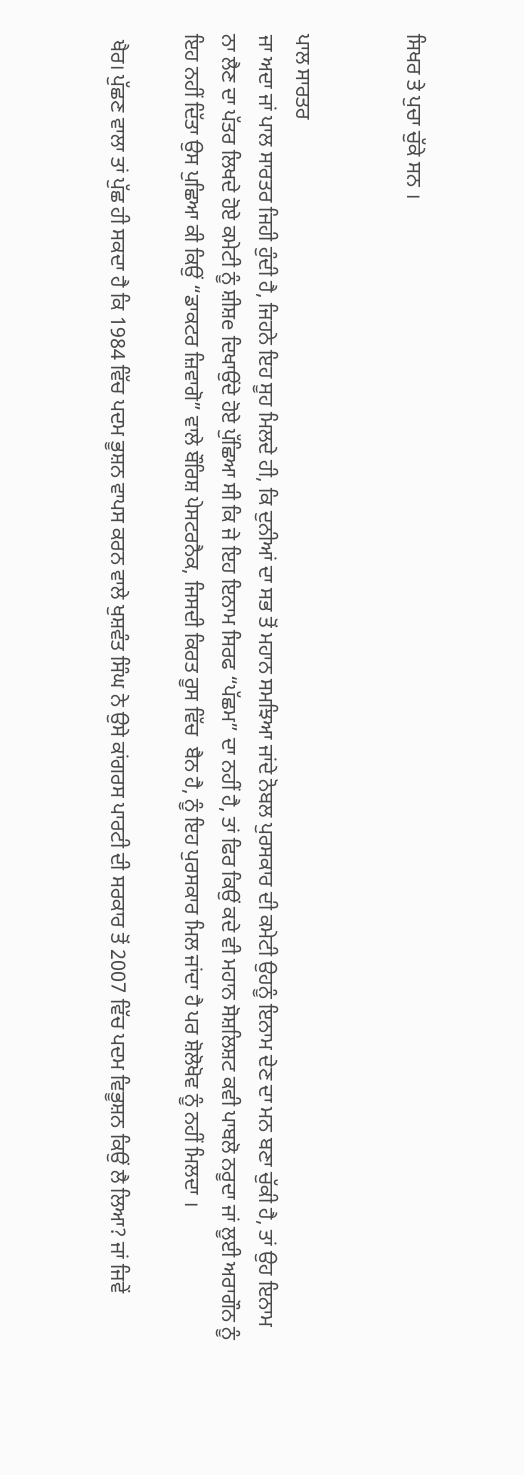ਸਿਖਰ ਤੇ ਪੁਚਾ ਚੁੱਕੇ ਸਨ ।


ਪਾਲ ਸਾਰਤਰ
ਜਾ ਅਦਾ ਜਾਂ ਪਾਲ ਸਾਰਤਰ ਜਿਹੀ ਹੁੰਦੀ ਹੈ, ਜਿਹਨੇ ਇਹ ਸੂਹ ਮਿਲਦੇ ਹੀ, ਕਿ ਦੁਨੀਆਂ ਦਾ ਸਭ ਤੋਂ ਮਹਾਨ ਸਮਝਿਆ ਜਾਂਦੇ ਨੋਬਲ ਪੁਰਸਕਾਰ ਦੀ ਕਮੇਟੀ ਉਹਨੂੰ ਇਨਾਮ ਦੇਣ ਦਾ ਮਨ ਬਣਾ ਚੁੱਕੀ ਹੈ, ਤਾਂ ਉਹ ਇਨਾਮ ਨਾ ਲੈਣ ਦਾ ਪੱਤਰ ਲਿਖਦੇ ਹੋਏ ਕਮੇਟੀ ਨੂੰ ਸ਼ੀਸ਼e ਦਿਖਾਉਂਦੇ ਹੋਏ ਪੁੱਛਿਆ ਸੀ ਕਿ ਜੇ ਇਹ ਇਨਾਮ ਸਿਰਫ “ਪੱਛਮ” ਦਾ ਨਹੀਂ ਹੈ, ਤਾਂ ਫਿਰ ਕਿਉਂ ਕਦੇ ਵੀ ਮਹਾਨ ਸੋਸ਼ਲਿਸ਼ਟ ਕਵੀ ਪਾਬਲੋ ਨਰੂਦਾ ਜਾਂ ਲੂਈ ਅਰਾਗੌਨ ਨੂੰ ਇਹ ਨਹੀਂ ਦਿੱਤਾ ਉਸ ਪੁਛਿਆ ਕੀ ਕਿਉਂ “ਡਾਕਟਰ ਜ਼ਿਵਾਗੋ” ਵਾਲੇ ਬੌਰਿਸ਼ ਪੇਸਟਰਨੈਕ, ਜਿਸਦੀ ਕਿਰਤ ਰੂਸ ਵਿੱਚ  ਬੈਨ ਹੈ, ਨੂੰ ਇਹ ਪੁਰਸਕਾਰ ਮਿਲ ਜਾਂਦਾ ਹੈ ਪਰ ਸ਼ੋਲੋਖੋਵ ਨੂੰ ਨਹੀਂ ਮਿਲਦਾ ।

 ਖੈਰ। ਪੁੱਛਣ ਵਾਲਾ ਤਾਂ ਪੁੱਛ ਹੀ ਸਕਦਾ ਹੈ ਕਿ 1984 ਵਿੱਚ ਪਦਮ ਭੂਸ਼ਨ ਵਾਪਸ ਕਰਨ ਵਾਲੇ ਖੁਸ਼ਵੰਤ ਸਿੰਘ ਨੇ ਉਸੇ ਕਾਂਗਰਸ ਪਾਰਟੀ ਦੀ ਸਰਕਾਰ ਤੋਂ 2007 ਵਿੱਚ ਪਦਮ ਵਿਭੂਸ਼ਨ ਕਿਉਂ ਲੈ ਲਿਆ? ਜਾਂ ਜਿਵੇਂ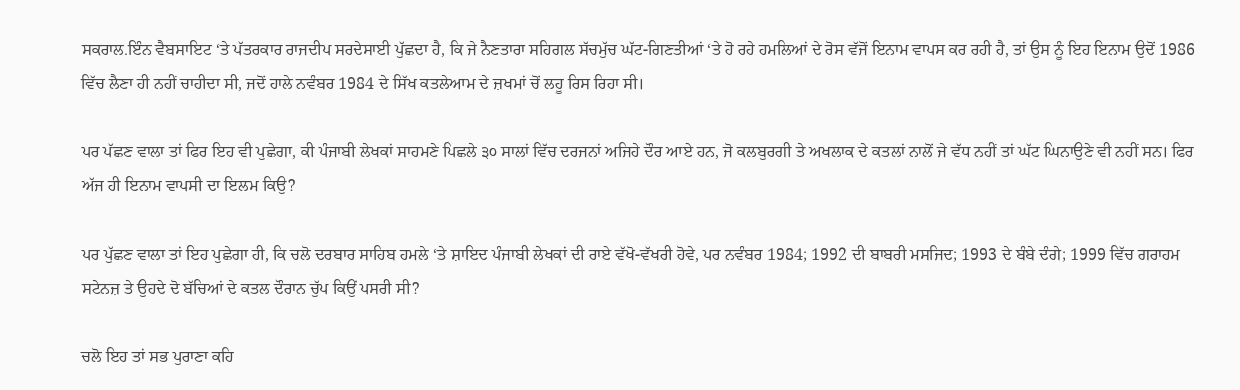ਸਕਰਾਲ.ਇੰਨ ਵੈਬਸਾਇਟ ‘ਤੇ ਪੱਤਰਕਾਰ ਰਾਜਦੀਪ ਸਰਦੇਸਾਈ ਪੁੱਛਦਾ ਹੈ, ਕਿ ਜੇ ਨੈਣਤਾਰਾ ਸਹਿਗਲ ਸੱਚਮੁੱਚ ਘੱਟ-ਗਿਣਤੀਆਂ ‘ਤੇ ਹੋ ਰਹੇ ਹਮਲਿਆਂ ਦੇ ਰੋਸ ਵੱਜੋਂ ਇਨਾਮ ਵਾਪਸ ਕਰ ਰਹੀ ਹੈ, ਤਾਂ ਉਸ ਨੂੰ ਇਹ ਇਨਾਮ ਉਦੋਂ 1986 ਵਿੱਚ ਲੈਣਾ ਹੀ ਨਹੀਂ ਚਾਹੀਦਾ ਸੀ, ਜਦੋਂ ਹਾਲੇ ਨਵੰਬਰ 1984 ਦੇ ਸਿੱਖ ਕਤਲੇਆਮ ਦੇ ਜ਼ਖਮਾਂ ਚੋਂ ਲਹੂ ਰਿਸ ਰਿਹਾ ਸੀ।

ਪਰ ਪੱਛਣ ਵਾਲਾ ਤਾਂ ਫਿਰ ਇਹ ਵੀ ਪੁਛੇਗਾ, ਕੀ ਪੰਜਾਬੀ ਲੇਖਕਾਂ ਸਾਹਮਣੇ ਪਿਛਲੇ ੩੦ ਸਾਲਾਂ ਵਿੱਚ ਦਰਜਨਾਂ ਅਜਿਹੇ ਦੌਰ ਆਏ ਹਨ, ਜੋ ਕਲਬੁਰਗੀ ਤੇ ਅਖਲਾਕ ਦੇ ਕਤਲਾਂ ਨਾਲੋਂ ਜੇ ਵੱਧ ਨਹੀਂ ਤਾਂ ਘੱਟ ਘਿਨਾਉਣੇ ਵੀ ਨਹੀਂ ਸਨ। ਫਿਰ ਅੱਜ ਹੀ ਇਨਾਮ ਵਾਪਸੀ ਦਾ ਇਲਮ ਕਿਉ?

ਪਰ ਪੁੱਛਣ ਵਾਲਾ ਤਾਂ ਇਹ ਪੁਛੇਗਾ ਹੀ, ਕਿ ਚਲੋ ਦਰਬਾਰ ਸਾਹਿਬ ਹਮਲੇ ‘ਤੇ ਸ਼ਾਇਦ ਪੰਜਾਬੀ ਲੇਖਕਾਂ ਦੀ ਰਾਏ ਵੱਖੋ-ਵੱਖਰੀ ਹੋਵੇ, ਪਰ ਨਵੰਬਰ 1984; 1992 ਦੀ ਬਾਬਰੀ ਮਸਜਿਦ; 1993 ਦੇ ਬੰਬੇ ਦੰਗੇ; 1999 ਵਿੱਚ ਗਰਾਹਮ ਸਟੇਨਜ਼ ਤੇ ਉਹਦੇ ਦੋ ਬੱਚਿਆਂ ਦੇ ਕਤਲ ਦੌਰਾਨ ਚੁੱਪ ਕਿਉਂ ਪਸਰੀ ਸੀ?

ਚਲੋ ਇਹ ਤਾਂ ਸਭ ਪੁਰਾਣਾ ਕਹਿ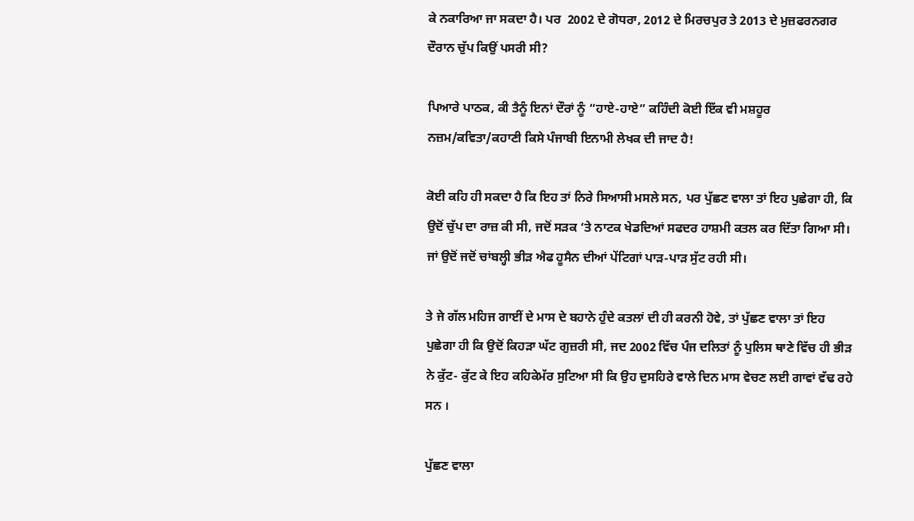ਕੇ ਨਕਾਰਿਆ ਜਾ ਸਕਦਾ ਹੈ। ਪਰ  2002 ਦੇ ਗੋਧਰਾ, 2012 ਦੇ ਮਿਰਚਪੁਰ ਤੇ 2013 ਦੇ ਮੁਜ਼ਫਰਨਗਰ ਦੌਰਾਨ ਚੁੱਪ ਕਿਉਂ ਪਸਰੀ ਸੀ?

ਪਿਆਰੇ ਪਾਠਕ, ਕੀ ਤੈਨੂੰ ਇਨਾਂ ਦੌਰਾਂ ਨੂੰ “ਹਾਏ-ਹਾਏ” ਕਹਿੰਦੀ ਕੋਈ ਇੱਕ ਵੀ ਮਸ਼ਹੂਰ ਨਜ਼ਮ/ਕਵਿਤਾ/ਕਹਾਣੀ ਕਿਸੇ ਪੰਜਾਬੀ ਇਨਾਮੀ ਲੇਖਕ ਦੀ ਜਾਦ ਹੈ!

ਕੋਈ ਕਹਿ ਹੀ ਸਕਦਾ ਹੈ ਕਿ ਇਹ ਤਾਂ ਨਿਰੇ ਸਿਆਸੀ ਮਸਲੇ ਸਨ, ਪਰ ਪੁੱਛਣ ਵਾਲਾ ਤਾਂ ਇਹ ਪੁਛੇਗਾ ਹੀ, ਕਿ ਉਦੋਂ ਚੁੱਪ ਦਾ ਰਾਜ਼ ਕੀ ਸੀ, ਜਦੋਂ ਸੜਕ ‘ਤੇ ਨਾਟਕ ਖੇਡਦਿਆਂ ਸਫਦਰ ਹਾਸ਼ਮੀ ਕਤਲ ਕਰ ਦਿੱਤਾ ਗਿਆ ਸੀ। ਜਾਂ ਉਦੋਂ ਜਦੋਂ ਚਾਂਬਲ੍ਹੀ ਭੀੜ ਐਫ ਹੂਸੈਨ ਦੀਆਂ ਪੇਂਟਿਗਾਂ ਪਾੜ-ਪਾੜ ਸੁੱਟ ਰਹੀ ਸੀ।

ਤੇ ਜੇ ਗੱਲ ਮਹਿਜ ਗਾਈਂ ਦੇ ਮਾਸ ਦੇ ਬਹਾਨੇ ਹੁੰਦੇ ਕਤਲਾਂ ਦੀ ਹੀ ਕਰਨੀ ਹੋਵੇ, ਤਾਂ ਪੁੱਛਣ ਵਾਲਾ ਤਾਂ ਇਹ ਪੁਛੇਗਾ ਹੀ ਕਿ ਉਦੋਂ ਕਿਹੜਾ ਘੱਟ ਗੁਜ਼ਰੀ ਸੀ, ਜਦ 2002 ਵਿੱਚ ਪੰਜ ਦਲਿਤਾਂ ਨੂੰ ਪੁਲਿਸ ਥਾਣੇ ਵਿੱਚ ਹੀ ਭੀੜ ਨੇ ਕੁੱਟ- ਕੁੱਟ ਕੇ ਇਹ ਕਹਿਕੇਮੱਰ ਸੁਟਿਆ ਸੀ ਕਿ ਉਹ ਦੁਸਹਿਰੇ ਵਾਲੇ ਦਿਨ ਮਾਸ ਵੇਚਣ ਲਈ ਗਾਵਾਂ ਵੱਢ ਰਹੇ ਸਨ ।

ਪੁੱਛਣ ਵਾਲਾ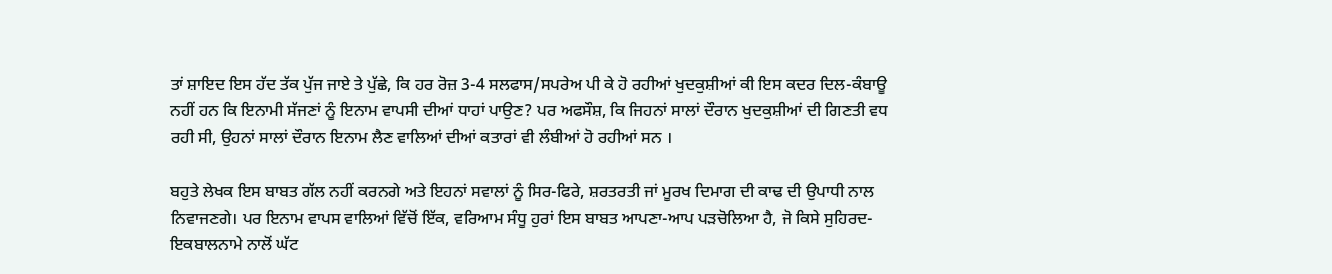ਤਾਂ ਸ਼ਾਇਦ ਇਸ ਹੱਦ ਤੱਕ ਪੁੱਜ ਜਾਏ ਤੇ ਪੁੱਛੇ, ਕਿ ਹਰ ਰੋਜ਼ 3-4 ਸਲਫਾਸ/ਸਪਰੇਅ ਪੀ ਕੇ ਹੋ ਰਹੀਆਂ ਖੁਦਕੁਸ਼ੀਆਂ ਕੀ ਇਸ ਕਦਰ ਦਿਲ-ਕੰਬਾਊ ਨਹੀਂ ਹਨ ਕਿ ਇਨਾਮੀ ਸੱਜਣਾਂ ਨੂੰ ਇਨਾਮ ਵਾਪਸੀ ਦੀਆਂ ਧਾਹਾਂ ਪਾਉਣ? ਪਰ ਅਫਸੌਸ਼, ਕਿ ਜਿਹਨਾਂ ਸਾਲਾਂ ਦੌਰਾਨ ਖੁਦਕੁਸ਼ੀਆਂ ਦੀ ਗਿਣਤੀ ਵਧ ਰਹੀ ਸੀ, ਉਹਨਾਂ ਸਾਲਾਂ ਦੌਰਾਨ ਇਨਾਮ ਲੈਣ ਵਾਲਿਆਂ ਦੀਆਂ ਕਤਾਰਾਂ ਵੀ ਲੰਬੀਆਂ ਹੋ ਰਹੀਆਂ ਸਨ ।

ਬਹੁਤੇ ਲੇਖਕ ਇਸ ਬਾਬਤ ਗੱਲ ਨਹੀਂ ਕਰਨਗੇ ਅਤੇ ਇਹਨਾਂ ਸਵਾਲਾਂ ਨੂੰ ਸਿਰ-ਫਿਰੇ, ਸ਼ਰਤਰਤੀ ਜਾਂ ਮੂਰਖ ਦਿਮਾਗ ਦੀ ਕਾਢ ਦੀ ਉਪਾਧੀ ਨਾਲ ਨਿਵਾਜਣਗੇ। ਪਰ ਇਨਾਮ ਵਾਪਸ ਵਾਲਿਆਂ ਵਿੱਚੋਂ ਇੱਕ, ਵਰਿਆਮ ਸੰਧੂ ਹੁਰਾਂ ਇਸ ਬਾਬਤ ਆਪਣਾ-ਆਪ ਪੜਚੋਲਿਆ ਹੈ, ਜੋ ਕਿਸੇ ਸੁਹਿਰਦ-ਇਕਬਾਲਨਾਮੇ ਨਾਲੋਂ ਘੱਟ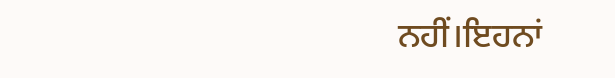ਨਹੀਂ।ਇਹਨਾਂ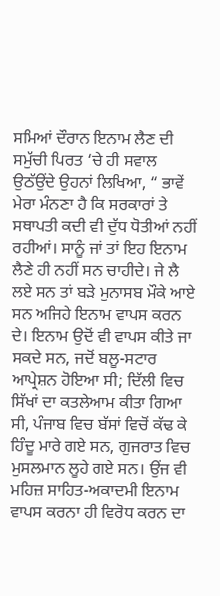ਸਮਿਆਂ ਦੌਰਾਨ ਇਨਾਮ ਲੈਣ ਦੀ ਸਮੁੱਚੀ ਪਿਰਤ ‘ਚੇ ਹੀ ਸਵਾਲ ਉਠੱਉਂਦੇ ਉਹਨਾਂ ਲਿਖਿਆ, “ ਭਾਵੇਂ ਮੇਰਾ ਮੰਨਣਾ ਹੈ ਕਿ ਸਰਕਾਰਾਂ ਤੇ ਸਥਾਪਤੀ ਕਦੀ ਵੀ ਦੁੱਧ ਧੋਤੀਆਂ ਨਹੀਂ ਰਹੀਆਂ। ਸਾਨੂੰ ਜਾਂ ਤਾਂ ਇਹ ਇਨਾਮ ਲੈਣੇ ਹੀ ਨਹੀਂ ਸਨ ਚਾਹੀਦੇ। ਜੇ ਲੈ ਲਏ ਸਨ ਤਾਂ ਬੜੇ ਮੁਨਾਸਬ ਮੌਕੇ ਆਏ ਸਨ ਅਜਿਹੇ ਇਨਾਮ ਵਾਪਸ ਕਰਨ ਦੇ। ਇਨਾਮ ਉਦੋਂ ਵੀ ਵਾਪਸ ਕੀਤੇ ਜਾ ਸਕਦੇ ਸਨ, ਜਦੋਂ ਬਲੂ-ਸਟਾਰ ਆਪ੍ਰੇਸ਼ਨ ਹੋਇਆ ਸੀ; ਦਿੱਲੀ ਵਿਚ ਸਿੱਖਾਂ ਦਾ ਕਤਲੇਆਮ ਕੀਤਾ ਗਿਆ ਸੀ, ਪੰਜਾਬ ਵਿਚ ਬੱਸਾਂ ਵਿਚੋਂ ਕੱਢ ਕੇ ਹਿੰਦੂ ਮਾਰੇ ਗਏ ਸਨ, ਗੁਜਰਾਤ ਵਿਚ ਮੁਸਲਮਾਨ ਲੂਹੇ ਗਏ ਸਨ। ਉਂਜ ਵੀ ਮਹਿਜ਼ ਸਾਹਿਤ-ਅਕਾਦਮੀ ਇਨਾਮ ਵਾਪਸ ਕਰਨਾ ਹੀ ਵਿਰੋਧ ਕਰਨ ਦਾ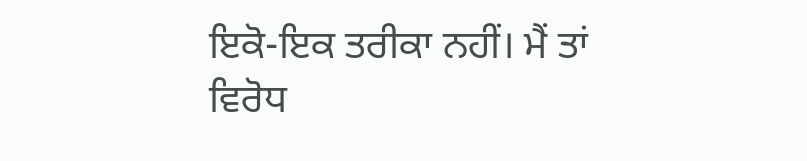ਇਕੋ-ਇਕ ਤਰੀਕਾ ਨਹੀਂ। ਮੈਂ ਤਾਂ ਵਿਰੋਧ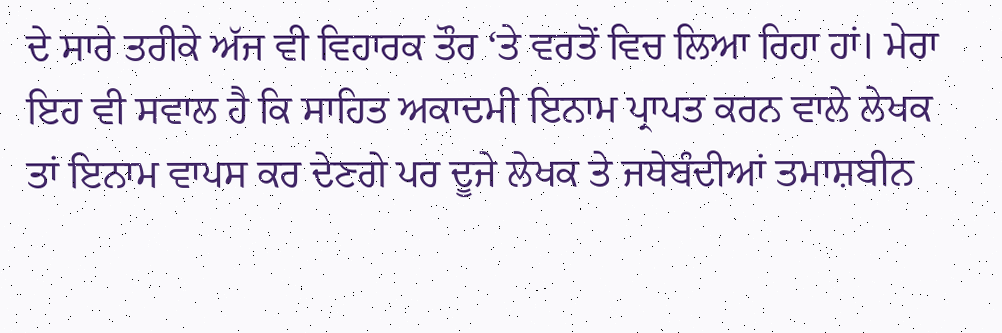ਦੇ ਸਾਰੇ ਤਰੀਕੇ ਅੱਜ ਵੀ ਵਿਹਾਰਕ ਤੌਰ ‘ਤੇ ਵਰਤੋਂ ਵਿਚ ਲਿਆ ਰਿਹਾ ਹਾਂ। ਮੇਰਾ ਇਹ ਵੀ ਸਵਾਲ ਹੈ ਕਿ ਸਾਹਿਤ ਅਕਾਦਮੀ ਇਨਾਮ ਪ੍ਰਾਪਤ ਕਰਨ ਵਾਲੇ ਲੇਖਕ ਤਾਂ ਇਨਾਮ ਵਾਪਸ ਕਰ ਦੇਣਗੇ ਪਰ ਦੂਜੇ ਲੇਖਕ ਤੇ ਜਥੇਬੰਦੀਆਂ ਤਮਾਸ਼ਬੀਨ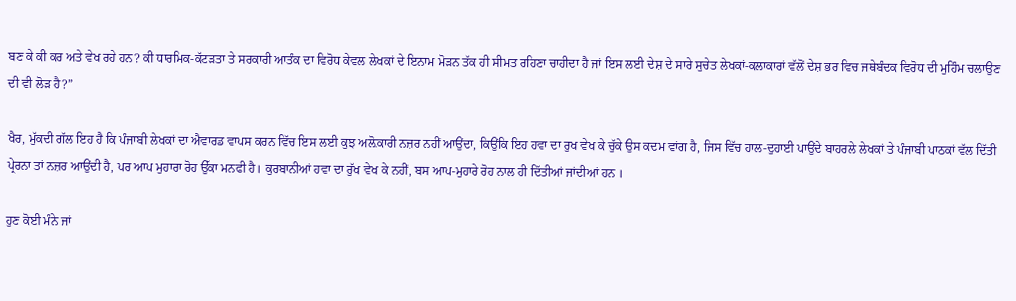ਬਣ ਕੇ ਕੀ ਕਰ ਅਤੇ ਵੇਖ ਰਹੇ ਹਨ? ਕੀ ਧਾਰਮਿਕ-ਕੱਟੜਤਾ ਤੇ ਸਰਕਾਰੀ ਆਤੰਕ ਦਾ ਵਿਰੋਧ ਕੇਵਲ ਲੇਖਕਾਂ ਦੇ ਇਨਾਮ ਮੋੜਨ ਤੱਕ ਹੀ ਸੀਮਤ ਰਹਿਣਾ ਚਾਹੀਦਾ ਹੈ ਜਾਂ ਇਸ ਲਈ ਦੇਸ਼ ਦੇ ਸਾਰੇ ਸੁਚੇਤ ਲੇਖਕਾਂ-ਕਲਾਕਾਰਾਂ ਵੱਲੋਂ ਦੇਸ਼ ਭਰ ਵਿਚ ਜਥੇਬੰਦਕ ਵਿਰੋਧ ਦੀ ਮੁਹਿੰਮ ਚਲਾਉਣ ਦੀ ਵੀ ਲੋੜ ਹੈ?”

ਖੈਰ, ਮੁੱਕਦੀ ਗੱਲ ਇਹ ਹੈ ਕਿ ਪੰਜਾਬੀ ਲੇਖਕਾਂ ਦਾ ਐਵਾਰਡ ਵਾਪਸ ਕਰਨ ਵਿੱਚ ਇਸ ਲਈ ਕੁਝ ਅਲ਼ੋਕਾਰੀ ਨਜ਼ਰ ਨਹੀਂ ਆਉਂਦਾ, ਕਿਉਂਕਿ ਇਹ ਹਵਾ ਦਾ ਰੁਖ ਵੇਖ ਕੇ ਚੁੱਕੇ ਉਸ ਕਦਮ ਵਾਂਗ ਹੈ, ਜਿਸ ਵਿੱਚ ਹਾਲ-ਦੁਹਾਈ ਪਾਉਂਦੇ ਬਾਹਰਲੇ ਲੇਖਕਾਂ ਤੇ ਪੰਜਾਬੀ ਪਾਠਕਾਂ ਵੱਲ ਦਿੱਤੀ ਪ੍ਰੇਰਨਾ ਤਾਂ ਨਜ਼ਰ ਆਉਂਦੀ ਹੈ, ਪਰ ਆਪ ਮੁਹਾਰਾ ਰੋਹ ਉੱਕਾ ਮਨਫੀ ਹੈ। ਕੁਰਬਾਨੀਆਂ ਹਵਾ ਦਾ ਰੁੱਖ ਵੇਖ ਕੇ ਨਹੀਂ, ਬਸ ਆਪ-ਮੁਹਾਰੇ ਰੋਹ ਨਾਲ ਹੀ ਦਿੱਤੀਆਂ ਜਾਂਦੀਆਂ ਹਨ ।

ਹੁਣ ਕੋਈ ਮੰਨੇ ਜਾਂ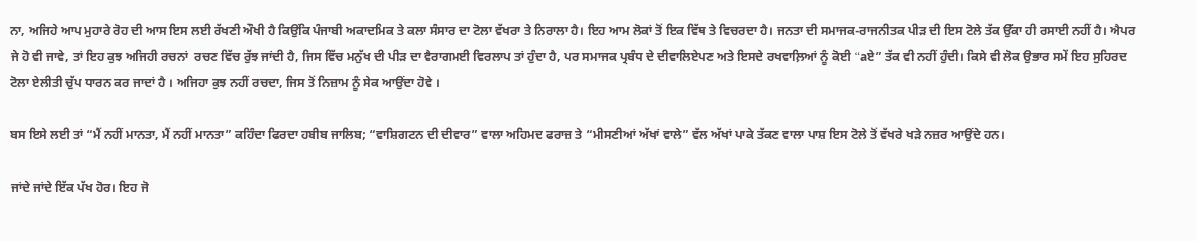ਨਾ, ਅਜਿਹੇ ਆਪ ਮੁਹਾਰੇ ਰੋਹ ਦੀ ਆਸ ਇਸ ਲਈ ਰੱਖਣੀ ਔਖੀ ਹੈ ਕਿਉਂਕਿ ਪੰਜਾਬੀ ਅਕਾਦਮਿਕ ਤੇ ਕਲਾ ਸੰਸਾਰ ਦਾ ਟੋਲਾ ਵੱਖਰਾ ਤੇ ਨਿਰਾਲਾ ਹੈ। ਇਹ ਆਮ ਲੋਕਾਂ ਤੋਂ ਇਕ ਵਿੱਥ ਤੇ ਵਿਚਰਦਾ ਹੈ। ਜਨਤਾ ਦੀ ਸਮਾਜਕ-ਰਾਜਨੀਤਕ ਪੀੜ ਦੀ ਇਸ ਟੋਲੇ ਤੱਕ ਉੱਕਾ ਹੀ ਰਸਾਈ ਨਹੀਂ ਹੈ। ਐਪਰ ਜੇ ਹੋ ਵੀ ਜਾਵੇ, ਤਾਂ ਇਹ ਕੁਝ ਅਜਿਹੀ ਰਚਨਾਂ  ਰਚਣ ਵਿੱਚ ਰੁੱਝ ਜਾਂਦੀ ਹੈ, ਜਿਸ ਵਿੱਚ ਮਨੁੱਖ ਦੀ ਪੀੜ ਦਾ ਵੈਰਾਗਮਈ ਵਿਰਲਾਪ ਤਾਂ ਹੁੰਦਾ ਹੈ, ਪਰ ਸਮਾਜਕ ਪ੍ਰਬੰਧ ਦੇ ਦੀਵਾਲਿਏਪਣ ਅਤੇ ਇਸਦੇ ਰਖਵਾਲ਼ਿਆਂ ਨੂੰ ਕੋਈ “aਏ” ਤੱਕ ਵੀ ਨਹੀਂ ਹੁੰਦੀ। ਕਿਸੇ ਵੀ ਲੋਕ ਉਭਾਰ ਸਮੇਂ ਇਹ ਸੁਹਿਰਦ ਟੋਲਾ ਏਲੀਤੀ ਚੁੱਪ ਧਾਰਨ ਕਰ ਜਾਦਾਂ ਹੈ । ਅਜਿਹਾ ਕੁਝ ਨਹੀਂ ਰਚਦਾ, ਜਿਸ ਤੋਂ ਨਿਜ਼ਾਮ ਨੂੰ ਸੇਕ ਆਉਂਦਾ ਹੋਵੇ ।

ਬਸ ਇਸੇ ਲਈ ਤਾਂ “ਮੈਂ ਨਹੀਂ ਮਾਨਤਾ, ਮੈਂ ਨਹੀਂ ਮਾਨਤਾ” ਕਹਿੰਦਾ ਫਿਰਦਾ ਹਬੀਬ ਜਾਲਿਬ; “ਵਾਸ਼ਿਗਟਨ ਦੀ ਦੀਵਾਰ” ਵਾਲਾ ਅਹਿਮਦ ਫਰਾਜ਼ ਤੇ “ਮੀਸਣੀਆਂ ਅੱਖਾਂ ਵਾਲੇ” ਵੱਲ ਅੱਖਾਂ ਪਾਕੇ ਤੱਕਣ ਵਾਲਾ ਪਾਸ਼ ਇਸ ਟੋਲੇ ਤੋਂ ਵੱਖਰੇ ਖੜੇ ਨਜ਼ਰ ਆਉਂਦੇ ਹਨ।

ਜਾਂਦੇ ਜਾਂਦੇ ਇੱਕ ਪੱਖ ਹੋਰ। ਇਹ ਜੋ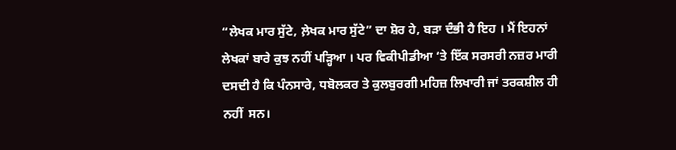“ਲੇਖਕ ਮਾਰ ਸੁੱਟੇ, ਲ਼ੇਖਕ ਮਾਰ ਸੁੱਟੇ” ਦਾ ਸ਼ੋਰ ਹੇ, ਬੜਾ ਦੰਭੀ ਹੈ ਇਹ । ਮੈਂ ਇਹਨਾਂ ਲੇਖਕਾਂ ਬਾਰੇ ਕੁਝ ਨਹੀਂ ਪੜ੍ਹਿਆ । ਪਰ ਵਿਕੀਪੀਡੀਆ ‘ਤੇ ਇੱਕ ਸਰਸਰੀ ਨਜ਼ਰ ਮਾਰੀ ਦਸਦੀ ਹੈ ਕਿ ਪੰਨਸਾਰੇ, ਧਬੋਲਕਰ ਤੇ ਕੁਲਬੁਰਗੀ ਮਹਿਜ਼ ਲਿਖਾਰੀ ਜਾਂ ਤਰਕਸ਼ੀਲ ਹੀ ਨਹੀਂ  ਸਨ।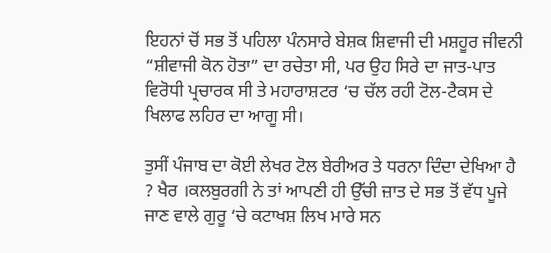ਇਹਨਾਂ ਚੋਂ ਸਭ ਤੋਂ ਪਹਿਲਾ ਪੰਨਸਾਰੇ ਬੇਸ਼ਕ ਸ਼ਿਵਾਜੀ ਦੀ ਮਸ਼ਹੂਰ ਜੀਵਨੀ “ਸ਼ੀਵਾਜੀ ਕੋਨ ਹੋਤਾ” ਦਾ ਰਚੇਤਾ ਸੀ, ਪਰ ਉਹ ਸਿਰੇ ਦਾ ਜਾਤ-ਪਾਤ ਵਿਰੋਧੀ ਪ੍ਰਚਾਰਕ ਸੀ ਤੇ ਮਹਾਰਾਸ਼ਟਰ ‘ਚ ਚੱਲ ਰਹੀ ਟੋਲ-ਟੈਕਸ ਦੇ ਖਿਲਾਫ ਲਹਿਰ ਦਾ ਆਗੂ ਸੀ।

ਤੁਸੀਂ ਪੰਜਾਬ ਦਾ ਕੋਈ ਲੇਖਰ ਟੋਲ ਬੇਰੀਅਰ ਤੇ ਧਰਨਾ ਦਿੰਦਾ ਦੇਖਿਆ ਹੈ ? ਖੈਰ ।ਕਲਬੁਰਗੀ ਨੇ ਤਾਂ ਆਪਣੀ ਹੀ ਉੱਚੀ ਜ਼ਾਤ ਦੇ ਸਭ ਤੋਂ ਵੱਧ ਪੂਜੇ ਜਾਣ ਵਾਲੇ ਗੁਰੂ ‘ਚੇ ਕਟਾਖਸ਼ ਲਿਖ ਮਾਰੇ ਸਨ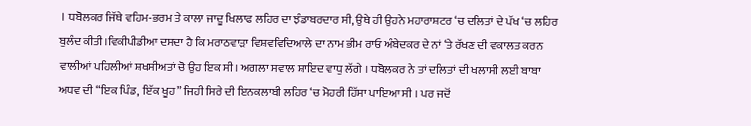। ਧਬੋਲਕਰ ਜਿੱਥੇ ਵਹਿਮ-ਭਰਮ ਤੇ ਕਾਲਾ ਜਾਦੂ ਖਿਲਾਫ ਲਹਿਰ ਦਾ ਝੰਡਾਬਰਦਾਰ ਸੀ, ਉਥੇ ਹੀ ਉਹਨੇ ਮਹਾਰਾਸ਼ਟਰ ‘ਚ ਦਲਿਤਾਂ ਦੇ ਪੱਖ ‘ਚ ਲਹਿਰ ਬੁਲੰਦ ਕੀਤੀ।ਵਿਕੀਪੀਡੀਆ ਦਸਦਾ ਹੈ ਕਿ ਮਰਾਠਵਾੜਾ ਵਿਸ਼ਵਵਿਦਿਆਲੇ ਦਾ ਨਾਮ ਭੀਮ ਰਾਓ ਅੰਬੇਦਕਰ ਦੇ ਨਾਂ ‘ਤੇ ਰੱਖਣ ਦੀ ਵਕਾਲਤ ਕਰਨ ਵਾਲੀਆਂ ਪਹਿਲੀਆਂ ਸ਼ਖਸੀਅਤਾਂ ਚੋ ਉਹ ਇਕ ਸੀ। ਅਗਲਾ ਸਵਾਲ ਸ਼ਾਇਦ ਵਾਧੁ ਲੱਗੇ । ਧਬੋਲਕਰ ਨੇ ਤਾਂ ਦਲਿਤਾਂ ਦੀ ਖਲਾਸੀ ਲਈ ਬਾਬਾ ਅਧਵ ਦੀ “ਇਕ ਪਿੰਡ, ਇੱਕ ਖੂਹ” ਜਿਹੀ ਸਿਰੇ ਦੀ ਇਨਕਲਾਬੀ ਲਹਿਰ ‘ਚ ਮੋਹਰੀ ਹਿੱਸਾ ਪਾਇਆ ਸੀ । ਪਰ ਜਦੋਂ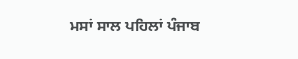ਮਸਾਂ ਸਾਲ ਪਹਿਲਾਂ ਪੰਜਾਬ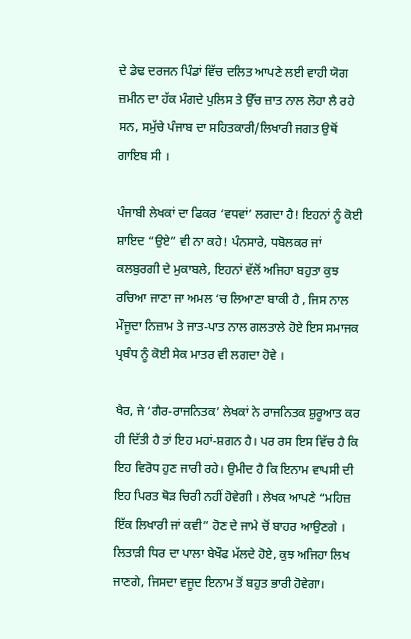ਦੇ ਡੇਢ ਦਰਜਨ ਪਿੰਡਾਂ ਵਿੱਚ ਦਲਿਤ ਆਪਣੇ ਲਈ ਵਾਹੀ ਯੋਗ ਜ਼ਮੀਨ ਦਾ ਹੱਕ ਮੰਗਦੇ ਪੁਲਿਸ ਤੇ ਉੱਚ ਜ਼ਾਤ ਨਾਲ ਲੋਹਾ ਲੈ ਰਹੇ ਸਨ, ਸਮੁੱਚੇ ਪੰਜਾਬ ਦਾ ਸਹਿਤਕਾਰੀ/ਲਿਖਾਰੀ ਜਗਤ ਉਥੋਂ ਗਾਇਬ ਸੀ ।

ਪੰਜਾਬੀ ਲੇਖਕਾਂ ਦਾ ਫਿਕਰ ‘ਵਧਵਾਂ’ ਲਗਦਾ ਹੈ! ਇਹਨਾਂ ਨੂੰ ਕੋਈ ਸ਼ਾਇਦ “ਉਏ” ਵੀ ਨਾ ਕਹੇ! ਪੰਨਸਾਰੇ, ਧਬੋਲਕਰ ਜਾਂ ਕਲਬੁਰਗੀ ਦੇ ਮੁਕਾਬਲੇ, ਇਹਨਾਂ ਵੱਲੋਂ ਅਜਿਹਾ ਬਹੁਤਾ ਕੁਝ ਰਚਿਆ ਜਾਣਾ ਜਾ ਅਮਲ ‘ਚ ਲਿਆਣਾ ਬਾਕੀ ਹੈ , ਜਿਸ ਨਾਲ ਮੌਜੂਦਾ ਨਿਜ਼ਾਮ ਤੇ ਜਾਤ-ਪਾਤ ਨਾਲ ਗਲਤਾਲੇ ਹੋਏ ਇਸ ਸਮਾਜਕ ਪ੍ਰਬੰਧ ਨੂੰ ਕੋਈ ਸੇਕ ਮਾਤਰ ਵੀ ਲਗਦਾ ਹੋਵੇ ।

ਖੈਰ, ਜੇ ‘ਗੈਰ-ਰਾਜਨਿਤਕ’ ਲੇਖਕਾਂ ਨੇ ਰਾਜਨਿਤਕ ਸ਼ੁਰੂਆਤ ਕਰ ਹੀ ਦਿੱਤੀ ਹੈ ਤਾਂ ਇਹ ਮਹਾਂ-ਸ਼ਗਨ ਹੈ। ਪਰ ਰਸ ਇਸ ਵਿੱਚ ਹੈ ਕਿ ਇਹ ਵਿਰੋਧ ਹੁਣ ਜਾਰੀ ਰਹੇ। ਉਮੀਦ ਹੈ ਕਿ ਇਨਾਮ ਵਾਪਸੀ ਦੀ ਇਹ ਪਿਰਤ ਥੋੜ ਚਿਰੀ ਨਹੀਂ ਹੋਵੇਗੀ । ਲੇਖਕ ਆਪਣੇ “ਮਹਿਜ਼ ਇੱਕ ਲਿਖਾਰੀ ਜਾਂ ਕਵੀ” ਹੋਣ ਦੇ ਜਾਮੇ ਚੋਂ ਬਾਹਰ ਆਉਣਗੇ । ਲਿਤਾੜੀ ਧਿਰ ਦਾ ਪਾਲਾ ਬੇਖੌਫ ਮੱਲਦੇ ਹੋਏ, ਕੁਝ ਅਜਿਹਾ ਲਿਖ ਜਾਣਗੇ, ਜਿਸਦਾ ਵਜੂਦ ਇਨਾਮ ਤੋਂ ਬਹੁਤ ਭਾਰੀ ਹੋਵੇਗਾ।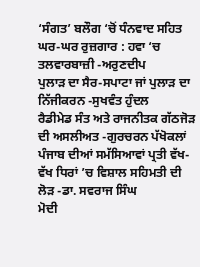‘ਸੰਗਤ’ ਬਲੌਗ ‘ਚੋਂ ਧੰਨਵਾਦ ਸਹਿਤ
ਘਰ-ਘਰ ਰੁਜ਼ਗਾਰ : ਹਵਾ ‘ਚ ਤਲਵਾਰਬਾਜ਼ੀ -ਅਰੁਣਦੀਪ
ਪੁਲਾੜ ਦਾ ਸੈਰ-ਸਪਾਟਾ ਜਾਂ ਪੁਲਾੜ ਦਾ ਨਿੱਜੀਕਰਨ -ਸੁਖਵੰਤ ਹੁੰਦਲ
ਰੈਡੀਮੇਡ ਸੰਤ ਅਤੇ ਰਾਜਨੀਤਕ ਗੱਠਜੋੜ ਦੀ ਅਸਲੀਅਤ -ਗੁਰਚਰਨ ਪੱਖੋਕਲਾਂ
ਪੰਜਾਬ ਦੀਆਂ ਸਮੱਸਿਆਵਾਂ ਪ੍ਰਤੀ ਵੱਖ-ਵੱਖ ਧਿਰਾਂ ’ਚ ਵਿਸ਼ਾਲ ਸਹਿਮਤੀ ਦੀ ਲੋੜ -ਡਾ. ਸਵਰਾਜ ਸਿੰਘ
ਮੋਦੀ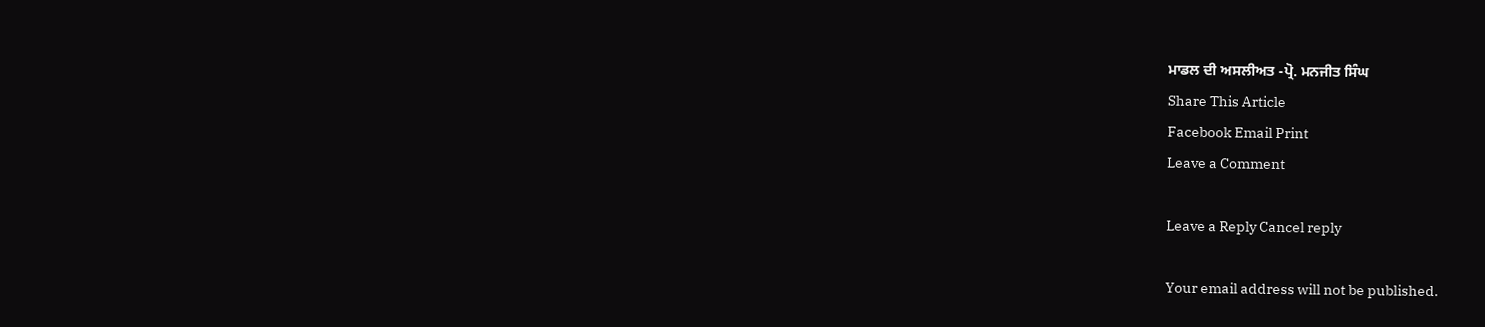ਮਾਡਲ ਦੀ ਅਸਲੀਅਤ -ਪ੍ਰੋ. ਮਨਜੀਤ ਸਿੰਘ
Share This Article
Facebook Email Print
Leave a Comment

Leave a Reply Cancel reply

Your email address will not be published.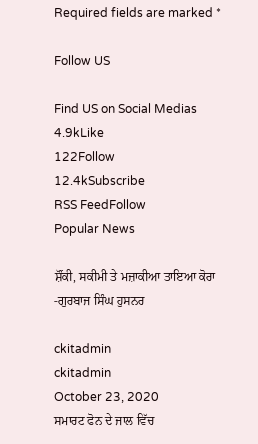Required fields are marked *

Follow US

Find US on Social Medias
4.9kLike
122Follow
12.4kSubscribe
RSS FeedFollow
Popular News

ਸ਼ੌਂਕੀ, ਸਕੀਮੀ ਤੇ ਮਜ਼ਾਕੀਆ ਤਾਇਆ ਕੋਰਾ -ਗੁਰਬਾਜ ਸਿੰਘ ਹੁਸਨਰ

ckitadmin
ckitadmin
October 23, 2020
ਸਮਾਰਟ ਫੋਨ ਦੇ ਜਾਲ ਵਿੱਚ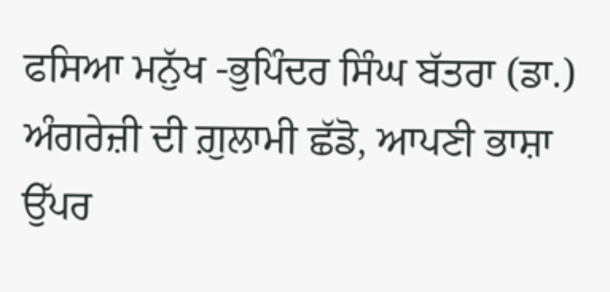ਫਸਿਆ ਮਨੁੱਖ -ਭੁਪਿੰਦਰ ਸਿੰਘ ਬੱਤਰਾ (ਡਾ.)
ਅੰਗਰੇਜ਼ੀ ਦੀ ਗ਼ੁਲਾਮੀ ਛੱਡੋ, ਆਪਣੀ ਭਾਸ਼ਾ ਉੱਪਰ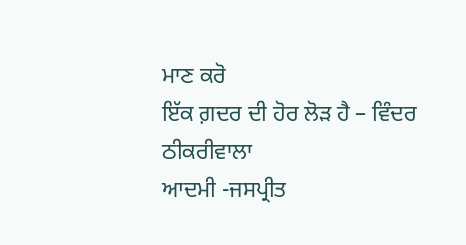ਮਾਣ ਕਰੋ
ਇੱਕ ਗ਼ਦਰ ਦੀ ਹੋਰ ਲੋੜ ਹੈ – ਵਿੰਦਰ ਠੀਕਰੀਵਾਲਾ
ਆਦਮੀ -ਜਸਪ੍ਰੀਤ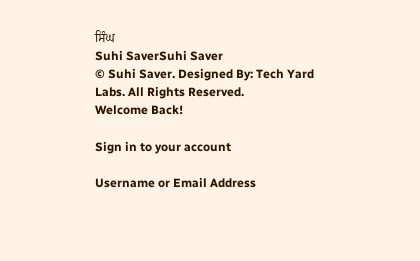ਸਿੰਘ
Suhi SaverSuhi Saver
© Suhi Saver. Designed By: Tech Yard Labs. All Rights Reserved.
Welcome Back!

Sign in to your account

Username or Email Address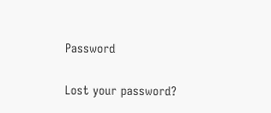Password

Lost your password?